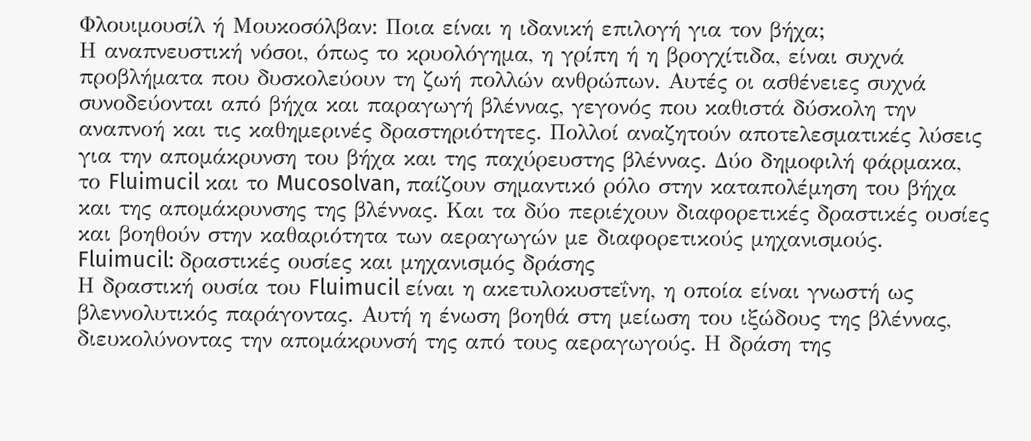Φλουιμουσίλ ή Μουκοσόλβαν: Ποια είναι η ιδανική επιλογή για τον βήχα;
Η αναπνευστική νόσοι, όπως το κρυολόγημα, η γρίπη ή η βρογχίτιδα, είναι συχνά προβλήματα που δυσκολεύουν τη ζωή πολλών ανθρώπων. Αυτές οι ασθένειες συχνά συνοδεύονται από βήχα και παραγωγή βλέννας, γεγονός που καθιστά δύσκολη την αναπνοή και τις καθημερινές δραστηριότητες. Πολλοί αναζητούν αποτελεσματικές λύσεις για την απομάκρυνση του βήχα και της παχύρευστης βλέννας. Δύο δημοφιλή φάρμακα, το Fluimucil και το Mucosolvan, παίζουν σημαντικό ρόλο στην καταπολέμηση του βήχα και της απομάκρυνσης της βλέννας. Και τα δύο περιέχουν διαφορετικές δραστικές ουσίες και βοηθούν στην καθαριότητα των αεραγωγών με διαφορετικούς μηχανισμούς.
Fluimucil: δραστικές ουσίες και μηχανισμός δράσης
Η δραστική ουσία του Fluimucil είναι η ακετυλοκυστεΐνη, η οποία είναι γνωστή ως βλεννολυτικός παράγοντας. Αυτή η ένωση βοηθά στη μείωση του ιξώδους της βλέννας, διευκολύνοντας την απομάκρυνσή της από τους αεραγωγούς. Η δράση της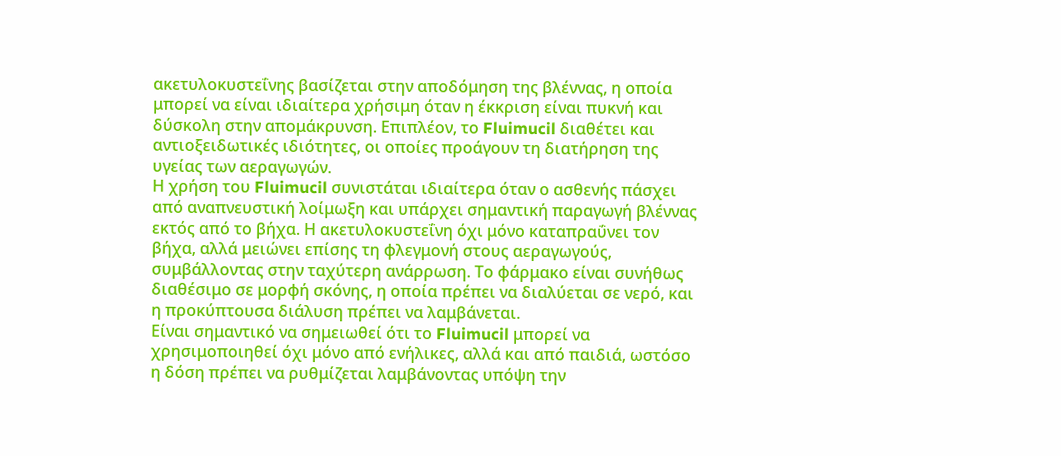ακετυλοκυστεΐνης βασίζεται στην αποδόμηση της βλέννας, η οποία μπορεί να είναι ιδιαίτερα χρήσιμη όταν η έκκριση είναι πυκνή και δύσκολη στην απομάκρυνση. Επιπλέον, το Fluimucil διαθέτει και αντιοξειδωτικές ιδιότητες, οι οποίες προάγουν τη διατήρηση της υγείας των αεραγωγών.
Η χρήση του Fluimucil συνιστάται ιδιαίτερα όταν ο ασθενής πάσχει από αναπνευστική λοίμωξη και υπάρχει σημαντική παραγωγή βλέννας εκτός από το βήχα. Η ακετυλοκυστεΐνη όχι μόνο καταπραΰνει τον βήχα, αλλά μειώνει επίσης τη φλεγμονή στους αεραγωγούς, συμβάλλοντας στην ταχύτερη ανάρρωση. Το φάρμακο είναι συνήθως διαθέσιμο σε μορφή σκόνης, η οποία πρέπει να διαλύεται σε νερό, και η προκύπτουσα διάλυση πρέπει να λαμβάνεται.
Είναι σημαντικό να σημειωθεί ότι το Fluimucil μπορεί να χρησιμοποιηθεί όχι μόνο από ενήλικες, αλλά και από παιδιά, ωστόσο η δόση πρέπει να ρυθμίζεται λαμβάνοντας υπόψη την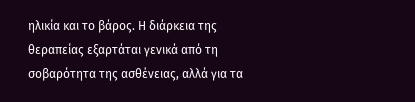ηλικία και το βάρος. Η διάρκεια της θεραπείας εξαρτάται γενικά από τη σοβαρότητα της ασθένειας, αλλά για τα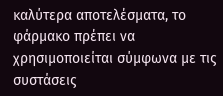καλύτερα αποτελέσματα, το φάρμακο πρέπει να χρησιμοποιείται σύμφωνα με τις συστάσεις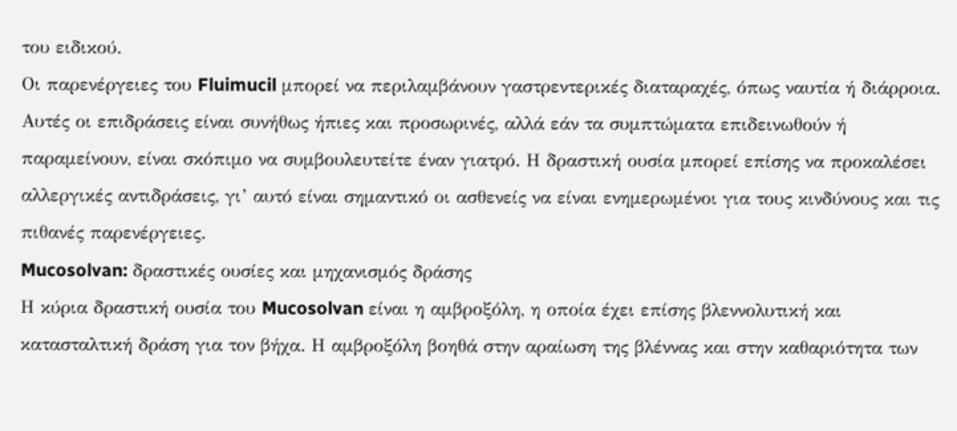του ειδικού.
Οι παρενέργειες του Fluimucil μπορεί να περιλαμβάνουν γαστρεντερικές διαταραχές, όπως ναυτία ή διάρροια. Αυτές οι επιδράσεις είναι συνήθως ήπιες και προσωρινές, αλλά εάν τα συμπτώματα επιδεινωθούν ή παραμείνουν, είναι σκόπιμο να συμβουλευτείτε έναν γιατρό. Η δραστική ουσία μπορεί επίσης να προκαλέσει αλλεργικές αντιδράσεις, γι’ αυτό είναι σημαντικό οι ασθενείς να είναι ενημερωμένοι για τους κινδύνους και τις πιθανές παρενέργειες.
Mucosolvan: δραστικές ουσίες και μηχανισμός δράσης
Η κύρια δραστική ουσία του Mucosolvan είναι η αμβροξόλη, η οποία έχει επίσης βλεννολυτική και κατασταλτική δράση για τον βήχα. Η αμβροξόλη βοηθά στην αραίωση της βλέννας και στην καθαριότητα των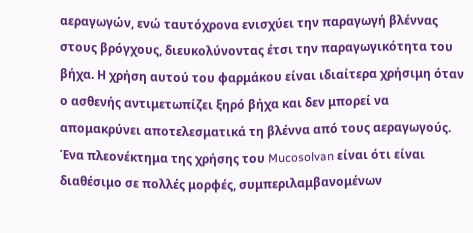αεραγωγών, ενώ ταυτόχρονα ενισχύει την παραγωγή βλέννας στους βρόγχους, διευκολύνοντας έτσι την παραγωγικότητα του βήχα. Η χρήση αυτού του φαρμάκου είναι ιδιαίτερα χρήσιμη όταν ο ασθενής αντιμετωπίζει ξηρό βήχα και δεν μπορεί να απομακρύνει αποτελεσματικά τη βλέννα από τους αεραγωγούς.
Ένα πλεονέκτημα της χρήσης του Mucosolvan είναι ότι είναι διαθέσιμο σε πολλές μορφές, συμπεριλαμβανομένων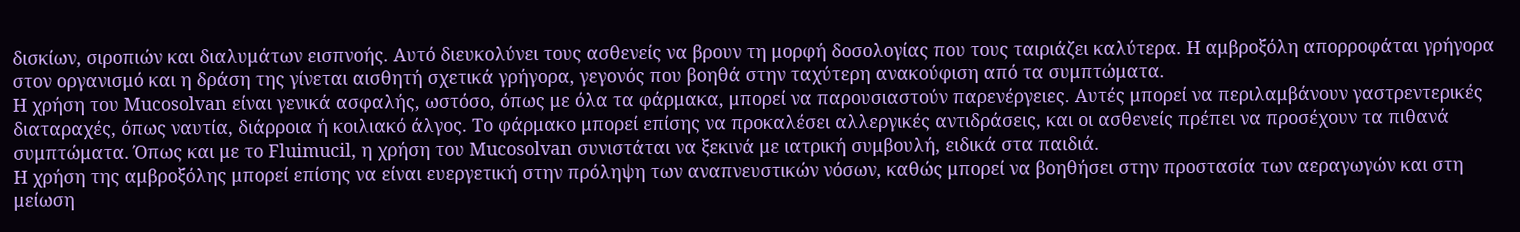δισκίων, σιροπιών και διαλυμάτων εισπνοής. Αυτό διευκολύνει τους ασθενείς να βρουν τη μορφή δοσολογίας που τους ταιριάζει καλύτερα. Η αμβροξόλη απορροφάται γρήγορα στον οργανισμό και η δράση της γίνεται αισθητή σχετικά γρήγορα, γεγονός που βοηθά στην ταχύτερη ανακούφιση από τα συμπτώματα.
Η χρήση του Mucosolvan είναι γενικά ασφαλής, ωστόσο, όπως με όλα τα φάρμακα, μπορεί να παρουσιαστούν παρενέργειες. Αυτές μπορεί να περιλαμβάνουν γαστρεντερικές διαταραχές, όπως ναυτία, διάρροια ή κοιλιακό άλγος. Το φάρμακο μπορεί επίσης να προκαλέσει αλλεργικές αντιδράσεις, και οι ασθενείς πρέπει να προσέχουν τα πιθανά συμπτώματα. Όπως και με το Fluimucil, η χρήση του Mucosolvan συνιστάται να ξεκινά με ιατρική συμβουλή, ειδικά στα παιδιά.
Η χρήση της αμβροξόλης μπορεί επίσης να είναι ευεργετική στην πρόληψη των αναπνευστικών νόσων, καθώς μπορεί να βοηθήσει στην προστασία των αεραγωγών και στη μείωση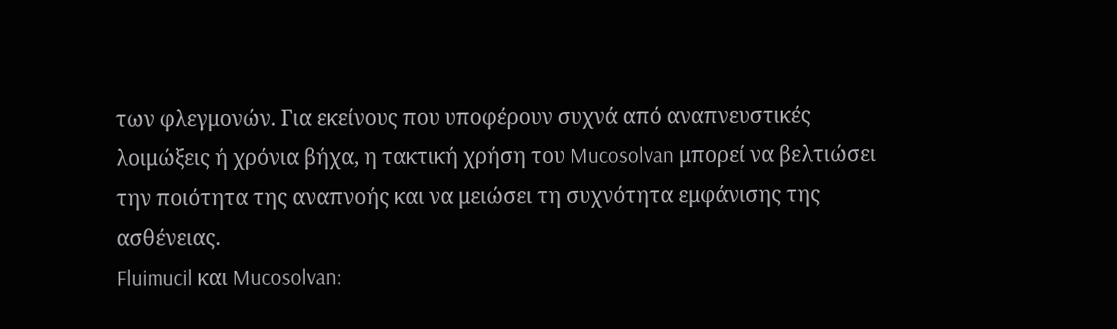των φλεγμονών. Για εκείνους που υποφέρουν συχνά από αναπνευστικές λοιμώξεις ή χρόνια βήχα, η τακτική χρήση του Mucosolvan μπορεί να βελτιώσει την ποιότητα της αναπνοής και να μειώσει τη συχνότητα εμφάνισης της ασθένειας.
Fluimucil και Mucosolvan: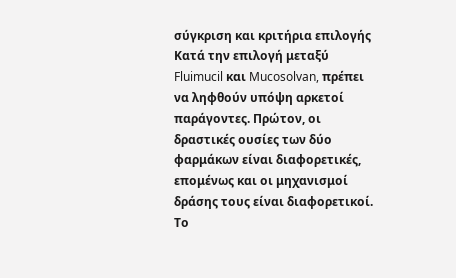σύγκριση και κριτήρια επιλογής
Κατά την επιλογή μεταξύ Fluimucil και Mucosolvan, πρέπει να ληφθούν υπόψη αρκετοί παράγοντες. Πρώτον, οι δραστικές ουσίες των δύο φαρμάκων είναι διαφορετικές, επομένως και οι μηχανισμοί δράσης τους είναι διαφορετικοί. Το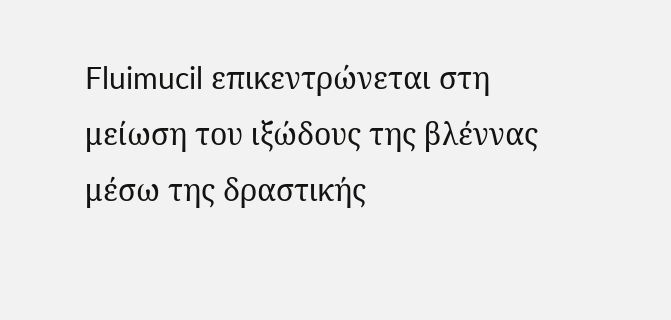Fluimucil επικεντρώνεται στη μείωση του ιξώδους της βλέννας μέσω της δραστικής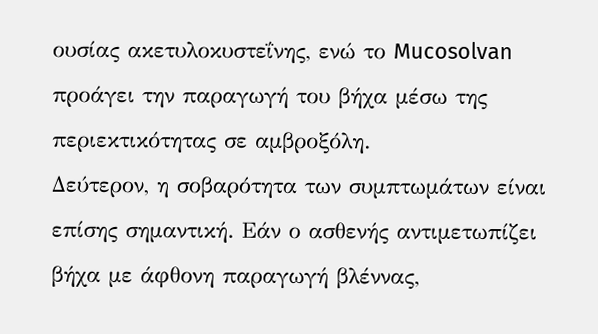ουσίας ακετυλοκυστεΐνης, ενώ το Mucosolvan προάγει την παραγωγή του βήχα μέσω της περιεκτικότητας σε αμβροξόλη.
Δεύτερον, η σοβαρότητα των συμπτωμάτων είναι επίσης σημαντική. Εάν ο ασθενής αντιμετωπίζει βήχα με άφθονη παραγωγή βλέννας,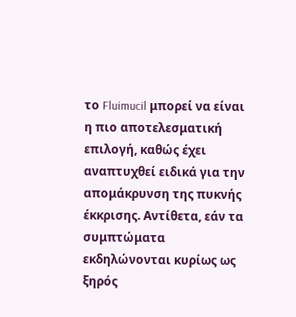το Fluimucil μπορεί να είναι η πιο αποτελεσματική επιλογή, καθώς έχει αναπτυχθεί ειδικά για την απομάκρυνση της πυκνής έκκρισης. Αντίθετα, εάν τα συμπτώματα εκδηλώνονται κυρίως ως ξηρός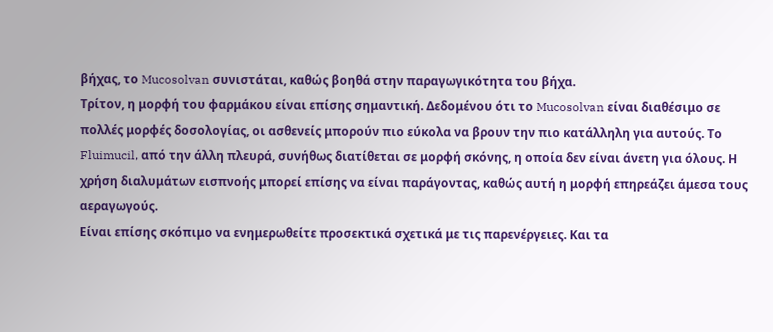βήχας, το Mucosolvan συνιστάται, καθώς βοηθά στην παραγωγικότητα του βήχα.
Τρίτον, η μορφή του φαρμάκου είναι επίσης σημαντική. Δεδομένου ότι το Mucosolvan είναι διαθέσιμο σε πολλές μορφές δοσολογίας, οι ασθενείς μπορούν πιο εύκολα να βρουν την πιο κατάλληλη για αυτούς. Το Fluimucil, από την άλλη πλευρά, συνήθως διατίθεται σε μορφή σκόνης, η οποία δεν είναι άνετη για όλους. Η χρήση διαλυμάτων εισπνοής μπορεί επίσης να είναι παράγοντας, καθώς αυτή η μορφή επηρεάζει άμεσα τους αεραγωγούς.
Είναι επίσης σκόπιμο να ενημερωθείτε προσεκτικά σχετικά με τις παρενέργειες. Και τα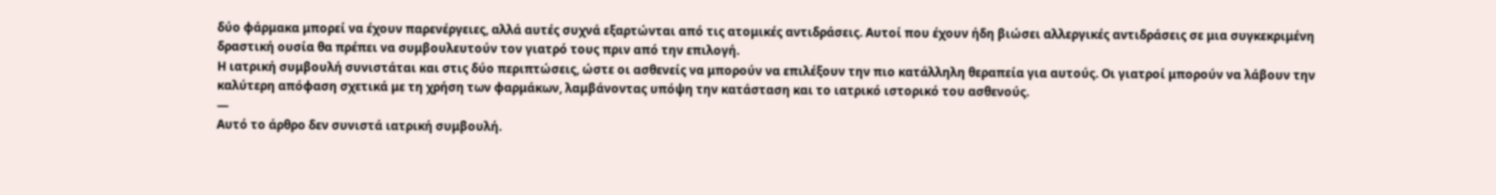δύο φάρμακα μπορεί να έχουν παρενέργειες, αλλά αυτές συχνά εξαρτώνται από τις ατομικές αντιδράσεις. Αυτοί που έχουν ήδη βιώσει αλλεργικές αντιδράσεις σε μια συγκεκριμένη δραστική ουσία θα πρέπει να συμβουλευτούν τον γιατρό τους πριν από την επιλογή.
Η ιατρική συμβουλή συνιστάται και στις δύο περιπτώσεις, ώστε οι ασθενείς να μπορούν να επιλέξουν την πιο κατάλληλη θεραπεία για αυτούς. Οι γιατροί μπορούν να λάβουν την καλύτερη απόφαση σχετικά με τη χρήση των φαρμάκων, λαμβάνοντας υπόψη την κατάσταση και το ιατρικό ιστορικό του ασθενούς.
—
Αυτό το άρθρο δεν συνιστά ιατρική συμβουλή.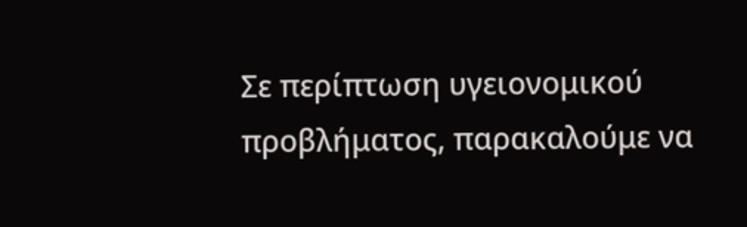Σε περίπτωση υγειονομικού προβλήματος, παρακαλούμε να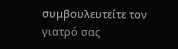συμβουλευτείτε τον γιατρό σας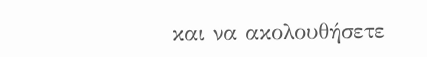και να ακολουθήσετε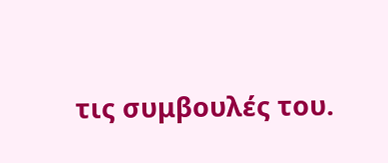τις συμβουλές του.